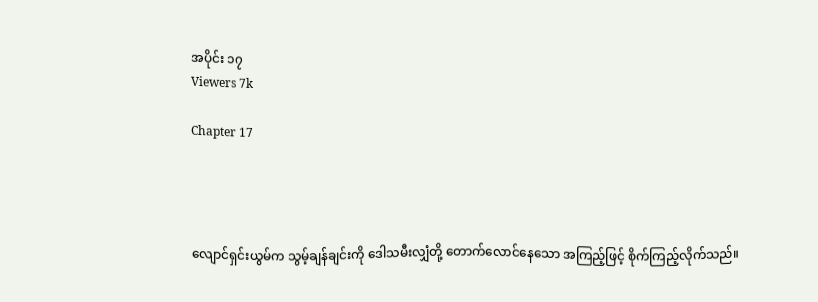အပိုင်း ၁၇
Viewers 7k

Chapter 17




လျောင်ရှင်းယွမ်က သွမ့်ချန်ချင်းကို ဒေါသမီးလျှံတို့ တောက်လောင်နေသော အကြည့်ဖြင့် စိုက်ကြည့်လိုက်သည်။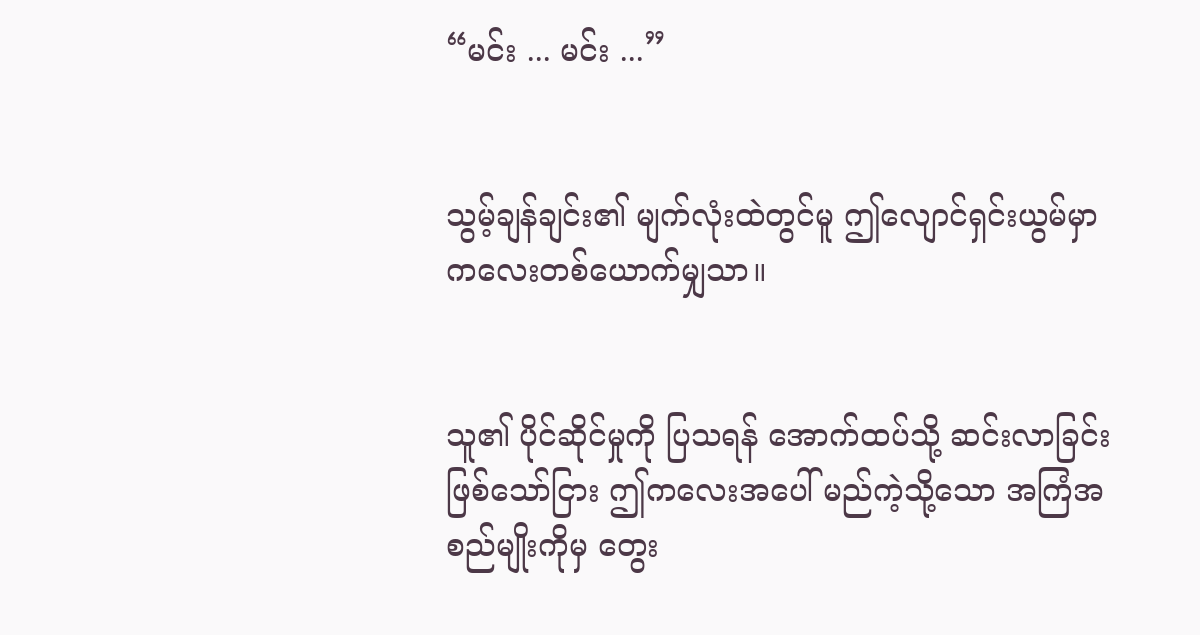“မင်း ... မင်း ...”


သွမ့်ချန်ချင်း၏ မျက်လုံးထဲတွင်မူ ဤလျောင်ရှင်းယွမ်မှာ ကလေးတစ်ယောက်မျှသာ။


သူ၏ ပိုင်ဆိုင်မှုကို ပြသရန် အောက်ထပ်သို့ ဆင်းလာခြင်း ဖြစ်သော်ငြား ဤကလေးအပေါ် မည်ကဲ့သို့သော အကြံအစည်မျိုးကိုမှ တွေး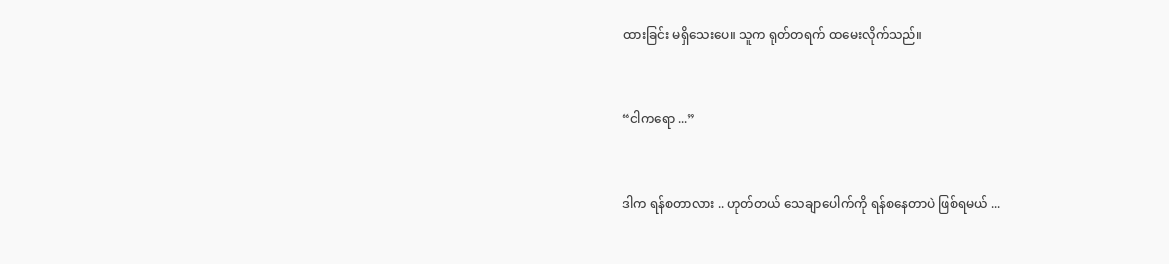ထားခြင်း မရှိသေးပေ။ သူက ရုတ်တရက် ထမေးလိုက်သည်။


“ငါကရော ...”


ဒါက ရန်စတာလား .. ဟုတ်တယ် သေချာပေါက်ကို ရန်စနေတာပဲ ဖြစ်ရမယ် ...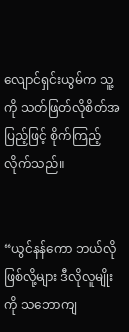လျောင်ရှင်းယွမ်က သူ့ကို သတ်ဖြတ်လိုစိတ်အပြည့်ဖြင့် စိုက်ကြည့်လိုက်သည်။


“ယွင်နန်ကော ဘယ်လိုဖြစ်လို့များ ဒီလိုလူမျိုးကို သဘောကျ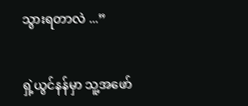သွားရတာလဲ ...”


ရှဲ့ယွင်နန်မှာ သူ့အဖော်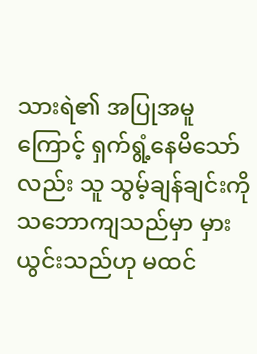သားရဲ၏ အပြုအမူကြောင့် ရှက်ရွံ့နေမိသော်လည်း သူ သွမ့်ချန်ချင်းကို သဘောကျသည်မှာ မှားယွင်းသည်ဟု မထင်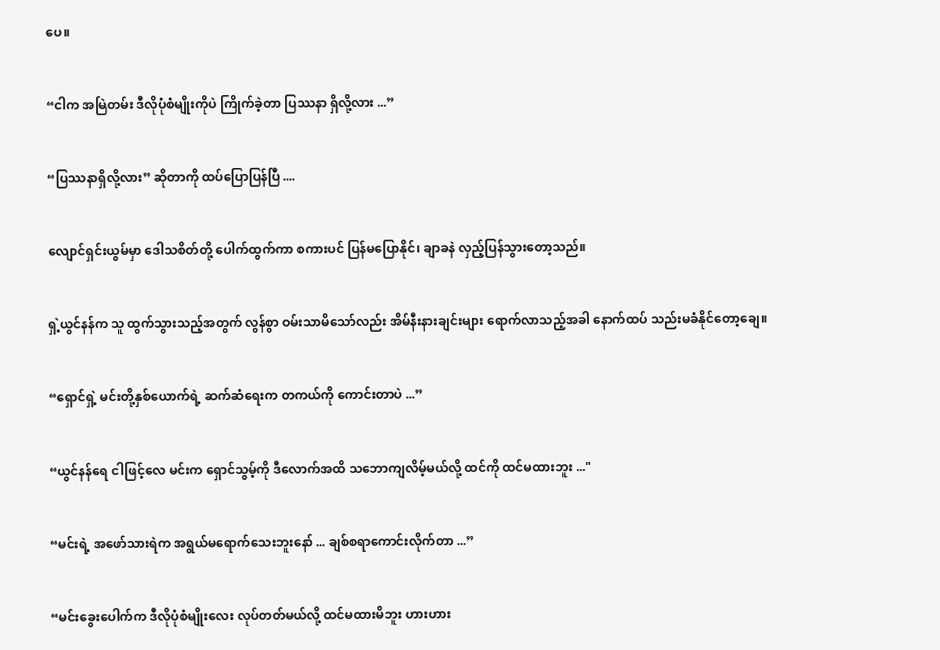ပေ။


“ငါက အမြဲတမ်း ဒီလိုပုံစံမျိုးကိုပဲ ကြိုက်ခဲ့တာ ပြဿနာ ရှိလို့လား ...”


“ပြဿနာရှိလို့လား” ဆိုတာကို ထပ်ပြောပြန်ပြီ ....


လျောင်ရှင်းယွမ်မှာ ဒေါသစိတ်တို့ ပေါက်ထွက်ကာ စကားပင် ပြန်မပြောနိုင်၊ ချာခနဲ လှည့်ပြန်သွားတော့သည်။


ရှဲ့ယွင်နန်က သူ ထွက်သွားသည့်အတွက် လွန်စွာ ဝမ်းသာမိသော်လည်း အိမ်နီးနားချင်းများ ရောက်လာသည့်အခါ နောက်ထပ် သည်းမခံနိုင်တော့ချေ။


“ရှောင်ရှဲ့ မင်းတို့နှစ်ယောက်ရဲ့ ဆက်ဆံရေးက တကယ်ကို ကောင်းတာပဲ ...”


“ယွင်နန်ရေ ငါဖြင့်လေ မင်းက ရှောင်သွမ့်ကို ဒီလောက်အထိ သဘောကျလိမ့်မယ်လို့ ထင်ကို ထင်မထားဘူး ..."


“မင်းရဲ့ အဖော်သားရဲက အရွယ်မရောက်သေးဘူးနော် ... ချစ်စရာကောင်းလိုက်တာ ...”


“မင်းခွေးပေါက်က ဒီလိုပုံစံမျိုးလေး လုပ်တတ်မယ်လို့ ထင်မထားမိဘူး ဟားဟား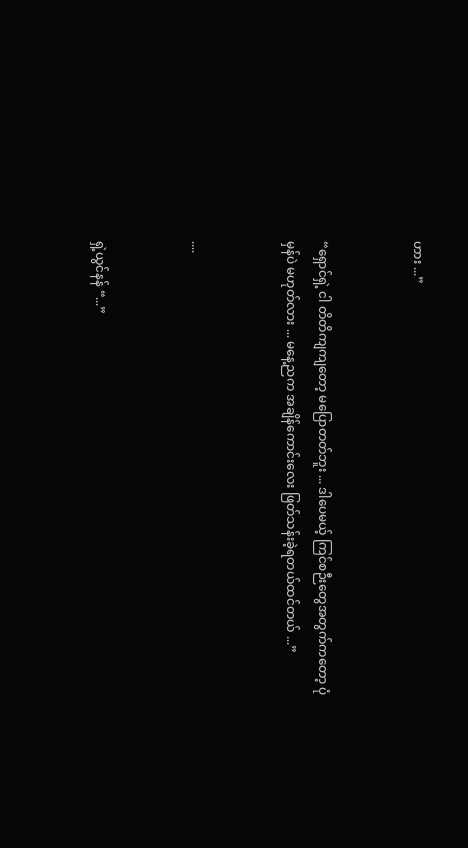ဟား ...”


“ရှောင်ရှဲ့ ငါ တိတိကျကျတော့ မပြောတတ်ဘူး ... ဒါပေမယ့် ကြင်စဉီးတွေအတွက်ကတော့ ပုံမှန်ပဲ မဟုတ်လား ... မနေ့ညက အချိန်ကောင်းလေး ဖြတ်သန်းခဲ့ရတယ်ထင်တယ် ...”


....


ရှဲ့ယွင်နန် “...”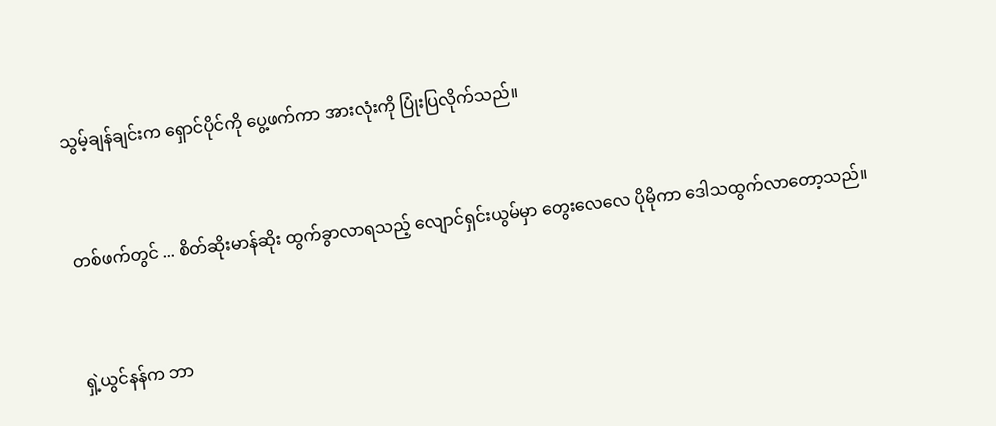သွမ့်ချန်ချင်းက ရှောင်ပိုင်ကို ပွေ့ဖက်ကာ အားလုံးကို ပြုံးပြလိုက်သည်။


တစ်ဖက်တွင် ... စိတ်ဆိုးမာန်ဆိုး ထွက်ခွာလာရသည့် လျောင်ရှင်းယွမ်မှာ တွေးလေလေ ပိုမိုကာ ဒေါသထွက်လာတော့သည်။


ရှဲ့ယွင်နန်က ဘာ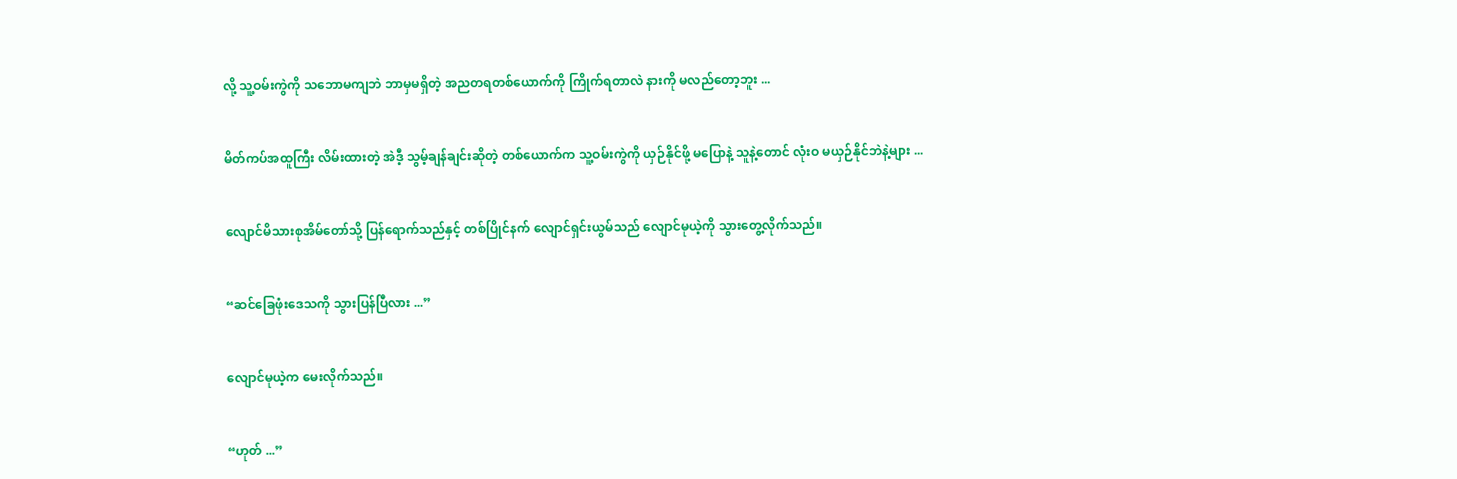လို့ သူ့ဝမ်းကွဲကို သဘောမကျဘဲ ဘာမှမရှိတဲ့ အညတရတစ်ယောက်ကို ကြိုက်ရတာလဲ နားကို မလည်တော့ဘူး ...


မိတ်ကပ်အထူကြီး လိမ်းထားတဲ့ အဲဒီ့ သွမ့်ချန်ချင်းဆိုတဲ့ တစ်ယောက်က သူ့ဝမ်းကွဲကို ယှဉ်နိုင်ဖို့ မပြောနဲ့ သူနဲ့တောင် လုံးဝ မယှဉ်နိုင်ဘဲနဲ့များ ...


လျောင်မိသားစုအိမ်တော်သို့ ပြန်ရောက်သည်နှင့် တစ်ပြိုင်နက် လျောင်ရှင်းယွမ်သည် လျောင်မုယဲ့ကို သွားတွေ့လိုက်သည်။


“ဆင်ခြေဖုံးဒေသကို သွားပြန်ပြီလား ...”


လျောင်မုယဲ့က မေးလိုက်သည်။


“ဟုတ် ...”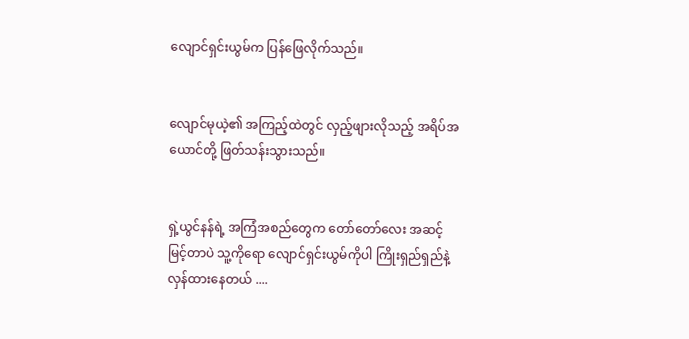လျောင်ရှင်းယွမ်က ပြန်ဖြေလိုက်သည်။


လျောင်မုယဲ့၏ အကြည့်ထဲတွင် လှည့်ဖျားလိုသည့် အရိပ်အယောင်တို့ ဖြတ်သန်းသွားသည်။


ရှဲ့ယွင်နန်ရဲ့ အကြံအစည်တွေက တော်တော်လေး အဆင့်မြင့်တာပဲ သူ့ကိုရော လျောင်ရှင်းယွမ်ကိုပါ ကြိုးရှည်ရှည်နဲ့ လှန်ထားနေတယ် ....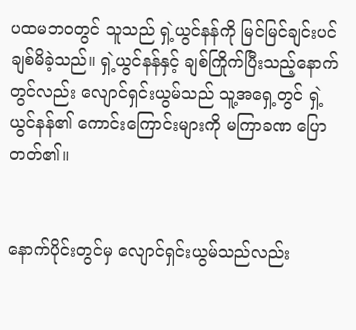ပထမဘဝတွင် သူသည် ရှဲ့ယွင်နန်ကို မြင်မြင်ချင်းပင် ချစ်မိခဲ့သည်။ ရှဲ့ယွင်နန်နှင့် ချစ်ကြိုက်ပြီးသည့်နောက်တွင်လည်း လျောင်ရှင်းယွမ်သည် သူ့အရှေ့တွင် ရှဲ့ယွင်နန်၏ ကောင်းကြောင်းများကို မကြာခဏ ပြောတတ်၏။


နောက်ပိုင်းတွင်မှ လျောင်ရှင်းယွမ်သည်လည်း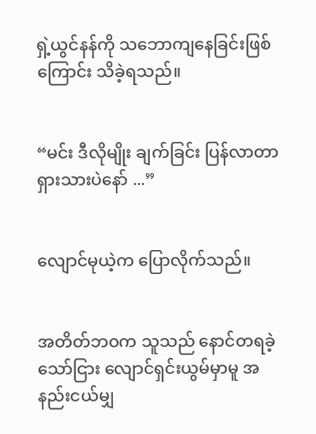ရှဲ့ယွင်နန်ကို သဘောကျနေခြင်းဖြစ်ကြောင်း သိခဲ့ရသည်။


“မင်း ဒီလိုမျိုး ချက်ခြင်း ပြန်လာတာ ရှားသားပဲနော် ...”


လျောင်မုယဲ့က ပြောလိုက်သည်။


အတိတ်ဘဝက သူသည် နောင်တရခဲ့သော်ငြား လျောင်ရှင်းယွမ်မှာမူ အနည်းငယ်မျှ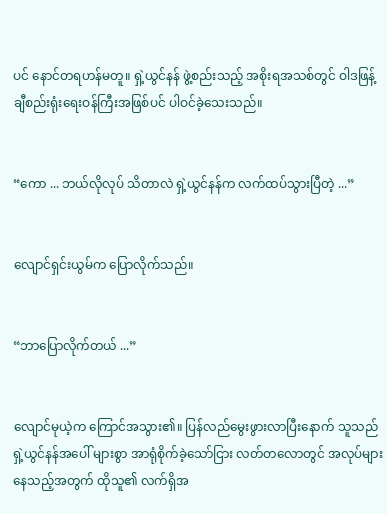ပင် နောင်တရဟန်မတူ။ ရှဲ့ယွင်နန် ဖွဲ့စည်းသည့် အစိုးရအသစ်တွင် ဝါဒဖြန့်ချီစည်းရုံးရေးဝန်ကြီးအဖြစ်ပင် ပါဝင်ခဲ့သေးသည်။


“ကော ... ဘယ်လိုလုပ် သိတာလဲ ရှဲ့ယွင်နန်က လက်ထပ်သွားပြီတဲ့ ...”


လျောင်ရှင်းယွမ်က ပြောလိုက်သည်။


“ဘာပြောလိုက်တယ် ...”


လျောင်မုယဲ့က ကြောင်အသွား၏။ ပြန်လည်မွေးဖွားလာပြီးနောက် သူသည် ရှဲ့ယွင်နန်အပေါ် များစွာ အာရုံစိုက်ခဲ့သော်ငြား လတ်တလောတွင် အလုပ်များနေသည့်အတွက် ထိုသူ၏ လက်ရှိအ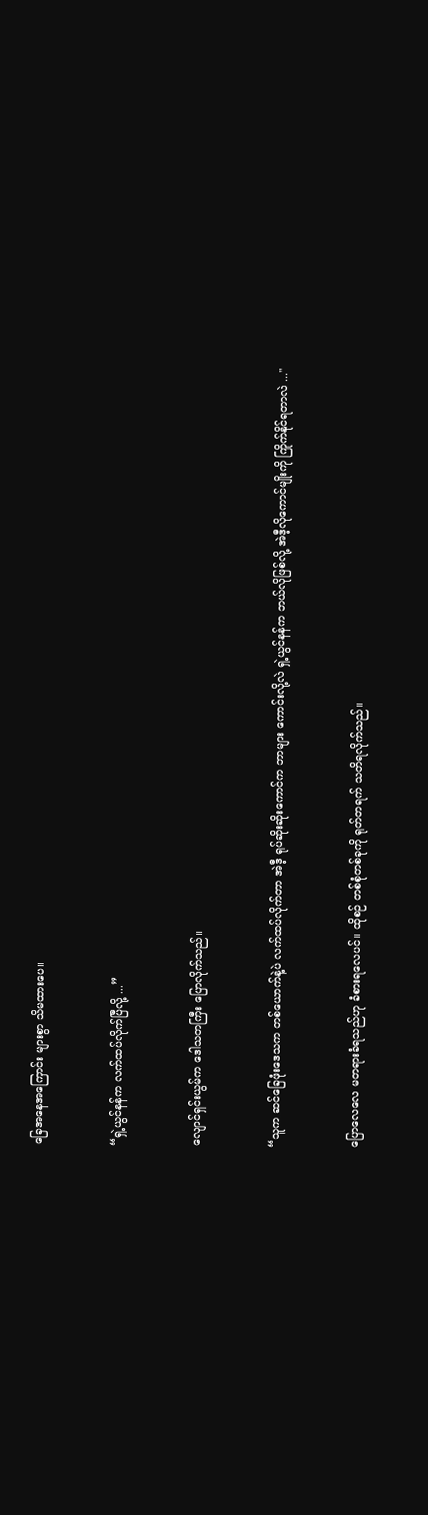ခြေအနေအကြောင်း များစွာ သိမထားပေ။


“ရှဲ့ယွင်နန်က လက်ထပ်လိုက်ပြီလို့ ...”


လျောင်ရှင်းယွမ်က ဒေါသတကြီး ပြောလိုက်သည်။


“သူက ဆင်ခြေဖုံးဒေသက တစ်ယောက်နဲ့ပဲ လက်ထပ်လိုက်တာ အဲဒီ့ ရုပ်ဆိုးဆိုးကောင်က ဘာများ ကောင်းလို့လဲ ရှဲ့ယွင်နန်က ဘယ်လိုဖြစ်လို့ အဲဒီ့လိုကောင်မျိုးကို ကြိုက်နိုင်ရတာလဲ ..."


ပြောလေလေ မတရားခံရသည်ဟု ခံစားရလေပင်။ ထိုစဉ် တစ်စုံတစ်ခုကို ရုတ်တရက် သတိရလိုက်သည်။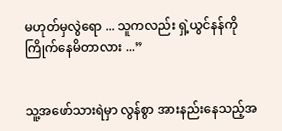မဟုတ်မှလွဲရော ... သူကလည်း ရှဲ့ယွင်နန်ကို ကြိုက်နေမိတာလား ...”


သူ့အဖော်သားရဲမှာ လွန်စွာ အားနည်းနေသည့်အ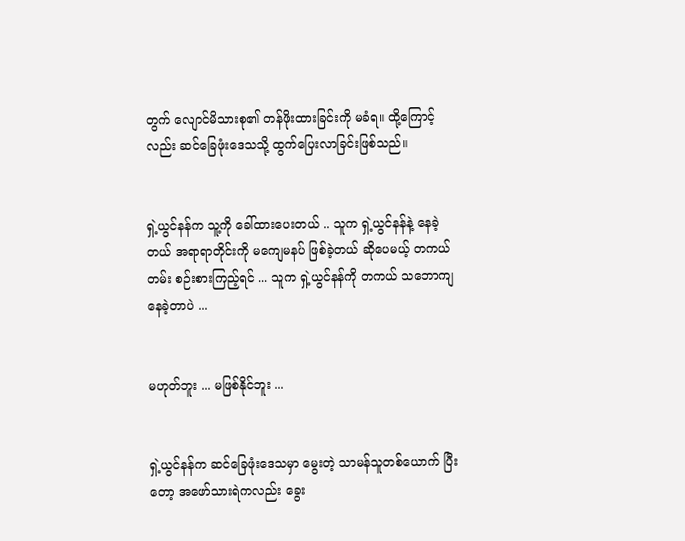တွက် လျောင်မိသားစု၏ တန်ဖိုးထားခြင်းကို မခံရ။ ထို့ကြောင့်လည်း ဆင်ခြေဖုံးဒေသသို့ ထွက်ပြေးလာခြင်းဖြစ်သည်။


ရှဲ့ယွင်နန်က သူ့ကို ခေါ်ထားပေးတယ် .. သူက ရှဲ့ယွင်နန်နဲ့ နေခဲ့တယ် အရာရာတိုင်းကို မကျေမနပ် ဖြစ်ခဲ့တယ် ဆိုပေမယ့် တကယ်တမ်း စဉ်းစားကြည့်ရင် ... သူက ရှဲ့ယွင်နန်ကို တကယ် သဘောကျနေခဲ့တာပဲ ...


မဟုတ်ဘူး ... မဖြစ်နိုင်ဘူး ...


ရှဲ့ယွင်နန်က ဆင်ခြေဖုံးဒေသမှာ မွေးတဲ့ သာမန်သူတစ်ယောက် ပြီးတော့ အဖော်သားရဲကလည်း ခွေး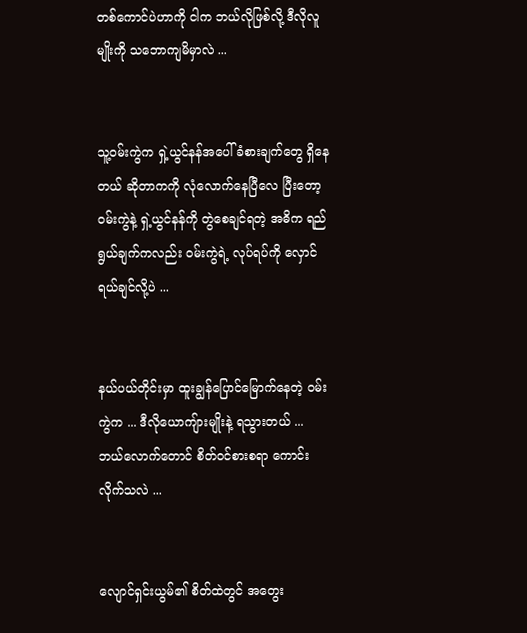တစ်ကောင်ပဲဟာကို ငါက ဘယ်လိုဖြစ်လို့ ဒီလိုလူမျိုးကို သဘောကျမိမှာလဲ ...


သူ့ဝမ်းကွဲက ရှဲ့ယွင်နန်အပေါ် ခံစားချက်တွေ ရှိနေတယ် ဆိုတာကကို လုံလောက်နေပြီလေ ပြီးတော့ ဝမ်းကွဲနဲ့ ရှဲ့ယွင်နန်ကို တွဲစေချင်ရတဲ့ အဓိက ရည်ရွယ်ချက်ကလည်း ဝမ်းကွဲရဲ့ လုပ်ရပ်ကို လှောင်ရယ်ချင်လို့ပဲ ...


နယ်ပယ်တိုင်းမှာ ထူးချွန်ပြောင်မြောက်နေတဲ့ ဝမ်းကွဲက ... ဒီလိုယောကျ်ားမျိုးနဲ့ ရသွားတယ် ... ဘယ်လောက်တောင် စိတ်ဝင်စားစရာ ကောင်းလိုက်သလဲ ...


လျောင်ရှင်းယွမ်၏ စိတ်ထဲတွင် အတွေး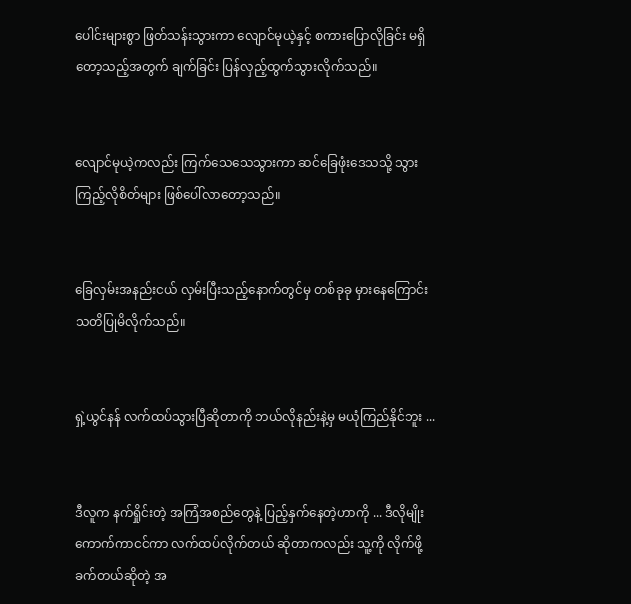ပေါင်းများစွာ ဖြတ်သန်းသွားကာ လျောင်မုယဲ့နှင့် စကားပြောလိုခြင်း မရှိတော့သည့်အတွက် ချက်ခြင်း ပြန်လှည့်ထွက်သွားလိုက်သည်။


လျောင်မုယဲ့ကလည်း ကြက်သေသေသွားကာ ဆင်ခြေဖုံးဒေသသို့ သွားကြည့်လိုစိတ်များ ဖြစ်ပေါ်လာတော့သည်။


ခြေလှမ်းအနည်းငယ် လှမ်းပြီးသည့်နောက်တွင်မှ တစ်ခုခု မှားနေကြောင်း သတိပြုမိလိုက်သည်။


ရှဲ့ယွင်နန် လက်ထပ်သွားပြီဆိုတာကို ဘယ်လိုနည်းနဲ့မှ မယုံကြည်နိုင်ဘူး ...


ဒီလူက နက်ရှိုင်းတဲ့ အကြံအစည်တွေနဲ့ ပြည့်နှက်နေတဲ့ဟာကို ... ဒီလိုမျိုး ကောက်ကာငင်ကာ လက်ထပ်လိုက်တယ် ဆိုတာကလည်း သူ့ကို လိုက်ဖို့ခက်တယ်ဆိုတဲ့ အ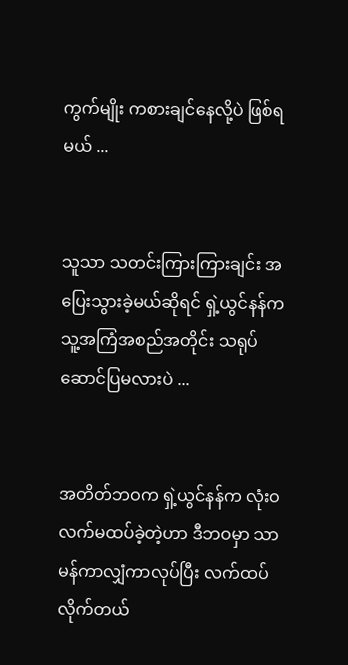ကွက်မျိုး ကစားချင်နေလို့ပဲ ဖြစ်ရမယ် ...


သူသာ သတင်းကြားကြားချင်း အပြေးသွားခဲ့မယ်ဆိုရင် ရှဲ့ယွင်နန်က သူ့အကြံအစည်အတိုင်း သရုပ်ဆောင်ပြမလားပဲ ...


အတိတ်ဘဝက ရှဲ့ယွင်နန်က လုံးဝ လက်မထပ်ခဲ့တဲ့ဟာ ဒီဘဝမှာ သာမန်ကာလျှံကာလုပ်ပြီး လက်ထပ်လိုက်တယ်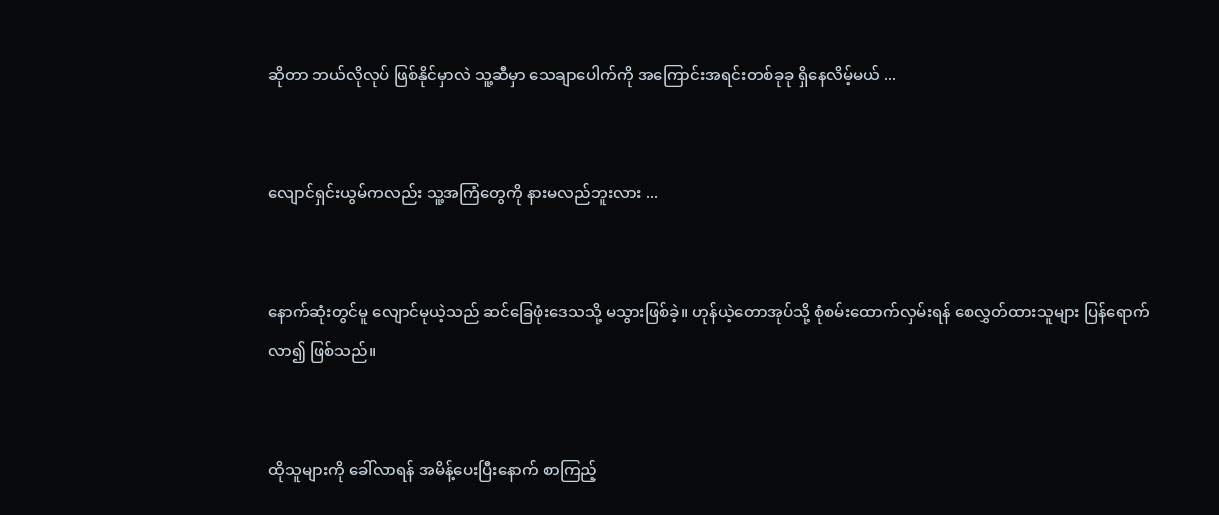ဆိုတာ ဘယ်လိုလုပ် ဖြစ်နိုင်မှာလဲ သူ့ဆီမှာ သေချာပေါက်ကို အကြောင်းအရင်းတစ်ခုခု ရှိနေလိမ့်မယ် ...


လျောင်ရှင်းယွမ်ကလည်း သူ့အကြံတွေကို နားမလည်ဘူးလား ...


နောက်ဆုံးတွင်မူ လျောင်မုယဲ့သည် ဆင်ခြေဖုံးဒေသသို့ မသွားဖြစ်ခဲ့။ ဟုန်ယဲ့တောအုပ်သို့ စုံစမ်းထောက်လှမ်းရန် စေလွှတ်ထားသူများ ပြန်ရောက်လာ၍ ဖြစ်သည်။


ထိုသူများကို ခေါ်လာရန် အမိန့်ပေးပြီးနောက် စာကြည့်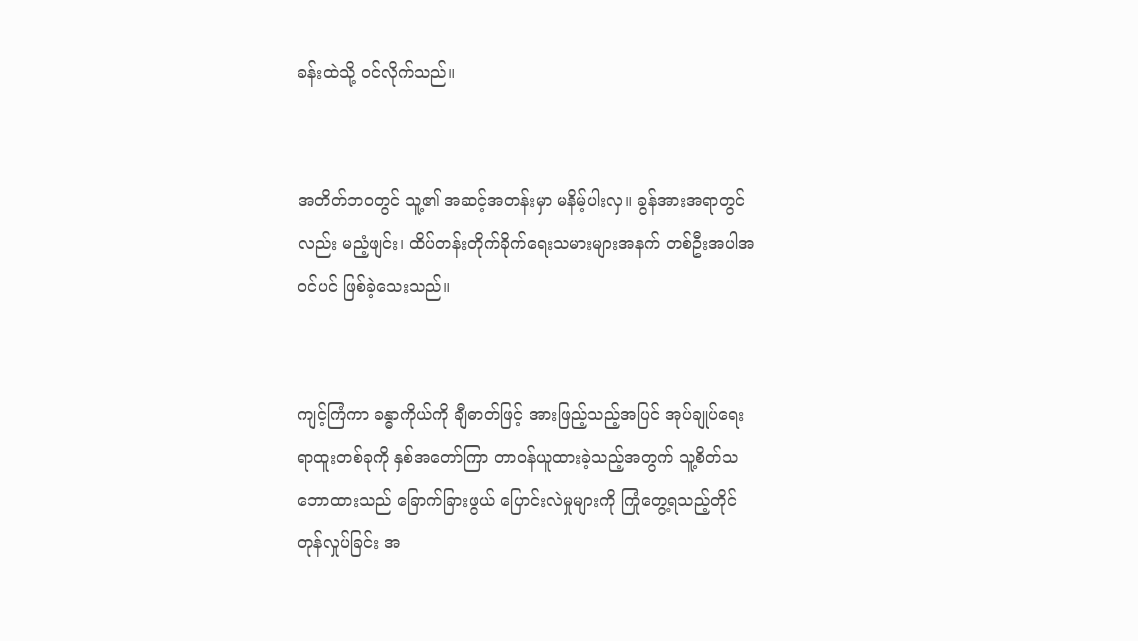ခန်းထဲသို့ ဝင်လိုက်သည်။


အတိတ်ဘဝတွင် သူ့၏ အဆင့်အတန်းမှာ မနိမ့်ပါးလှ။ ခွန်အားအရာတွင်လည်း မညံ့ဖျင်း၊ ထိပ်တန်းတိုက်ခိုက်ရေးသမားများအနက် တစ်ဦးအပါအဝင်ပင် ဖြစ်ခဲ့သေးသည်။


ကျင့်ကြံကာ ခန္ဓာကိုယ်ကို ချီဓာတ်ဖြင့် အားဖြည့်သည့်အပြင် အုပ်ချုပ်ရေးရာထူးတစ်ခုကို နှစ်အတော်ကြာ တာဝန်ယူထားခဲ့သည့်အတွက် သူ့စိတ်သဘောထားသည် ခြောက်ခြားဖွယ် ပြောင်းလဲမှုများကို ကြုံတွေ့ရသည့်တိုင် တုန်လှုပ်ခြင်း အ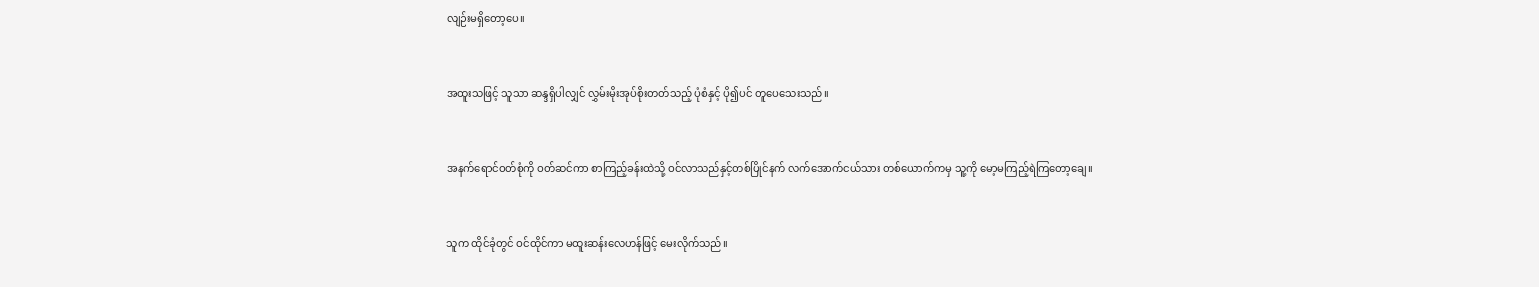လျဉ်းမရှိတော့ပေ။


အထူးသဖြင့် သူသာ ဆန္ဒရှိပါလျှင် လွှမ်းမိုးအုပ်စိုးတတ်သည့် ပုံစံနှင့် ပို၍ပင် တူပေသေးသည်။


အနက်ရောင်ဝတ်စုံကို ဝတ်ဆင်ကာ စာကြည့်ခန်းထဲသို့ ဝင်လာသည်နှင့်တစ်ပြိုင်နက် လက်အောက်ငယ်သား တစ်ယောက်ကမှ သူ့ကို မော့မကြည့်ရဲကြတော့ချေ။


သူက ထိုင်ခုံတွင် ဝင်ထိုင်ကာ မထူးဆန်းလေဟန်ဖြင့် မေးလိုက်သည်။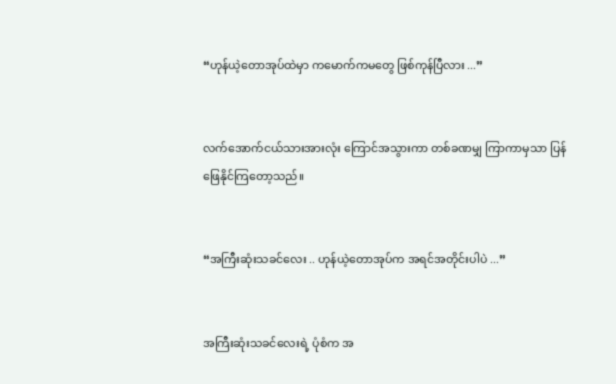“ဟုန်ယဲ့တောအုပ်ထဲမှာ ကမောက်ကမတွေ ဖြစ်ကုန်ပြီလား ...”


လက်အောက်ငယ်သားအားလုံး ကြောင်အသွားကာ တစ်ခဏမျှ ကြာကာမှသာ ပြန်ဖြေနိုင်ကြတော့သည်။


“အကြီးဆုံးသခင်လေး .. ဟုန်ယဲ့တောအုပ်က အရင်အတိုင်းပါပဲ ...”


အကြီးဆုံးသခင်လေးရဲ့ ပုံစံက အ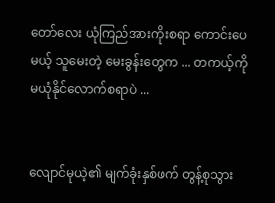တော်လေး ယုံကြည်အားကိုးစရာ ကောင်းပေမယ့် သူမေးတဲ့ မေးခွန်းတွေက ... တကယ့်ကို မယုံနိုင်လောက်စရာပဲ ...


လျောင်မုယဲ့၏ မျက်ခုံးနှစ်ဖက် တွန့်စုသွား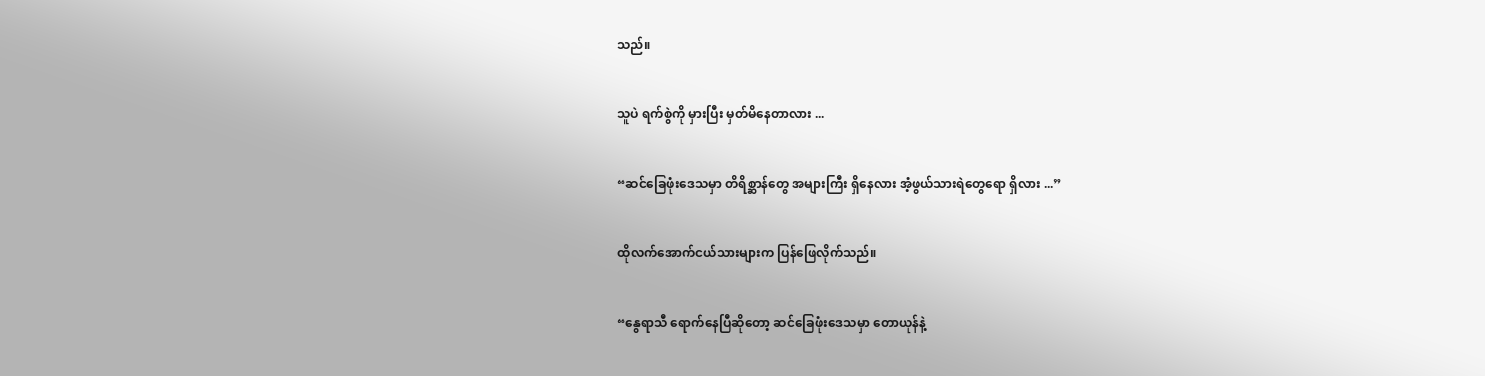သည်။


သူပဲ ရက်စွဲကို မှားပြီး မှတ်မိနေတာလား ...


“ဆင်ခြေဖုံးဒေသမှာ တိရိစ္ဆာန်တွေ အများကြီး ရှိနေလား အံ့ဖွယ်သားရဲတွေရော ရှိလား ...”


ထိုလက်အောက်ငယ်သားများက ပြန်ဖြေလိုက်သည်။


“နွေရာသီ ရောက်နေပြီဆိုတော့ ဆင်ခြေဖုံးဒေသမှာ တောယုန်နဲ့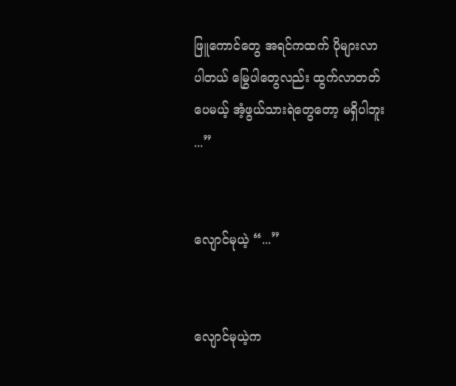ဖြူကောင်တွေ အရင်ကထက် ပိုများလာပါတယ် မြွေပါတွေလည်း ထွက်လာတတ်ပေမယ့် အံ့ဖွယ်သားရဲတွေတော့ မရှိပါဘူး ...”


လျောင်မုယဲ့ “...”


လျောင်မုယဲ့က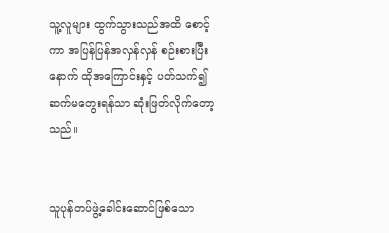သူ့လူများ ထွက်သွားသည်အထိ စောင့်ကာ အပြန်ပြန်အလှန်လှန် စဉ်းစားပြီးနောက် ထိုအကြောင်းနှင့် ပတ်သက်၍ ဆက်မတွေးရန်သာ ဆုံးဖြတ်လိုက်တော့သည်။


သူပုန်တပ်ဖွဲ့ခေါင်းဆောင်ဖြစ်သော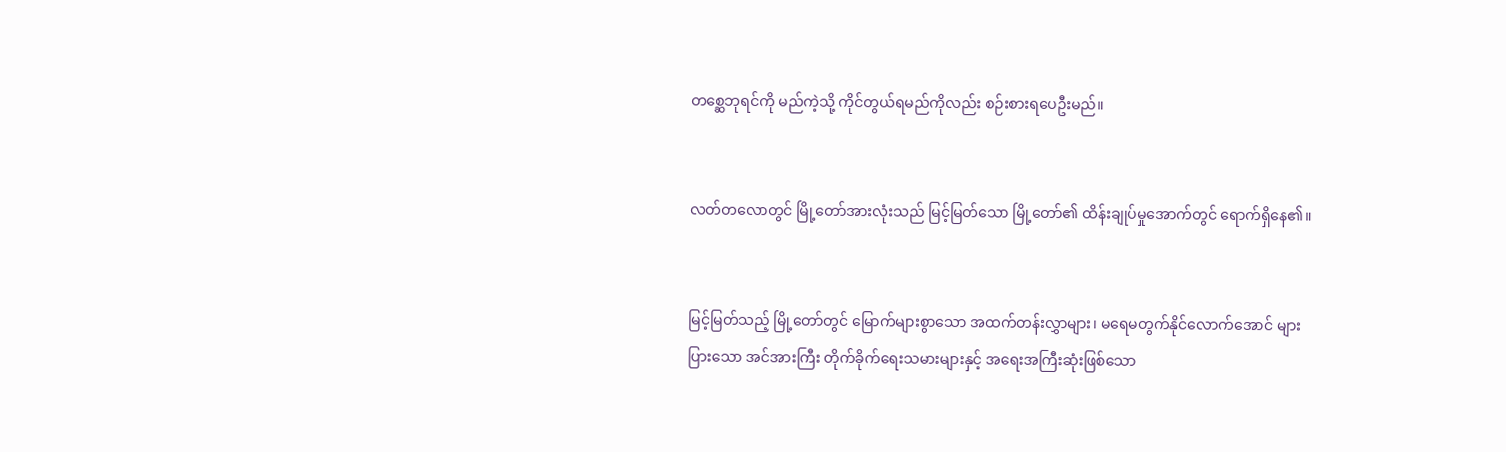တစ္ဆေဘုရင်ကို မည်ကဲ့သို့ ကိုင်တွယ်ရမည်ကိုလည်း စဉ်းစားရပေဦးမည်။


လတ်တလောတွင် မြို့တော်အားလုံးသည် မြင့်မြတ်သော မြို့တော်၏ ထိန်းချုပ်မှုအောက်တွင် ရောက်ရှိနေ၏။


မြင့်မြတ်သည့် မြို့တော်တွင် မြောက်များစွာသော အထက်တန်းလွှာများ၊ မရေမတွက်နိုင်လောက်အောင် များပြားသော အင်အားကြီး တိုက်ခိုက်ရေးသမားများနှင့် အရေးအကြီးဆုံးဖြစ်သော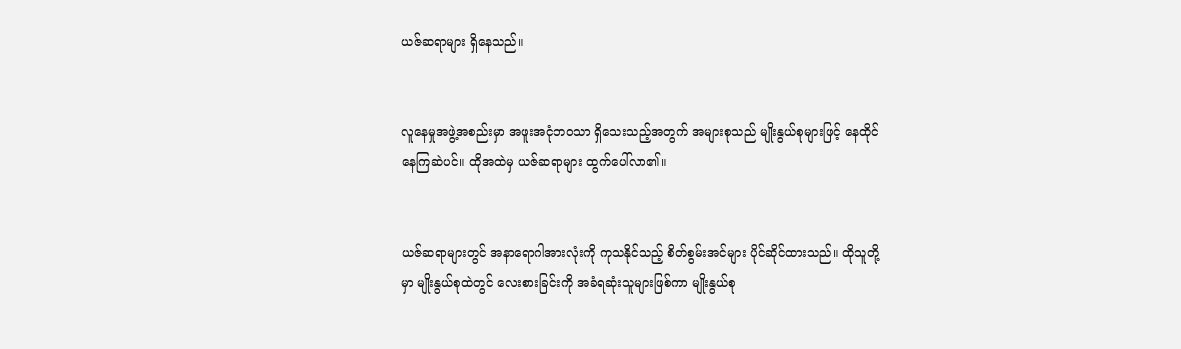ယဇ်ဆရာများ ရှိနေသည်။


လူနေမှုအဖွဲ့အစည်းမှာ အဖူးအငုံဘဝသာ ရှိသေးသည့်အတွက် အများစုသည် မျိုးနွယ်စုများဖြင့် နေထိုင်နေကြဆဲပင်။ ထိုအထဲမှ ယဇ်ဆရာများ ထွက်ပေါ်လာ၏။


ယဇ်ဆရာများတွင် အနာရောဂါအားလုံးကို ကုသနိုင်သည့် စိတ်စွမ်းအင်များ ပိုင်ဆိုင်ထားသည်။ ထိုသူတို့မှာ မျိုးနွယ်စုထဲတွင် လေးစားခြင်းကို အခံရဆုံးသူများဖြစ်ကာ မျိုးနွယ်စု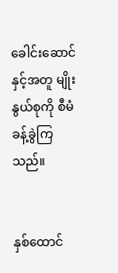ခေါင်းဆောင်နှင့်အတူ မျိုးနွယ်စုကို စီမံခန့်ခွဲကြသည်။


နှစ်ထောင်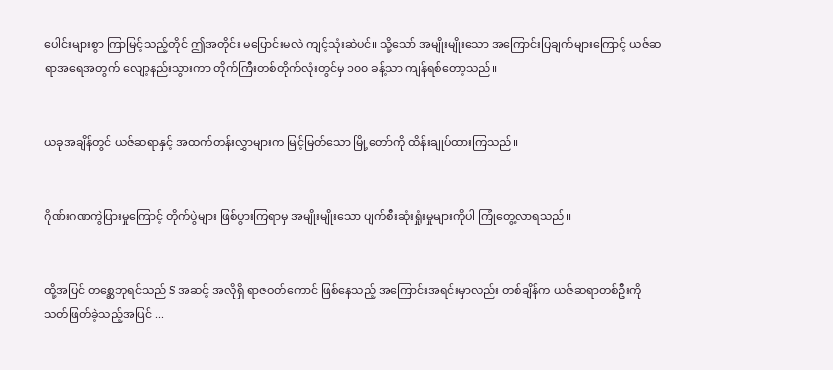ပေါင်းများစွာ ကြာမြင့်သည့်တိုင် ဤအတိုင်း မပြောင်းမလဲ ကျင့်သုံးဆဲပင်။ သို့သော် အမျိုးမျိုးသော အကြောင်းပြချက်များကြောင့် ယဇ်ဆရာအရေအတွက် လျော့နည်းသွားကာ တိုက်ကြီးတစ်တိုက်လုံးတွင်မှ ၁၀၀ ခန့်သာ ကျန်ရစ်တော့သည်။


ယခုအချိန်တွင် ယဇ်ဆရာနှင့် အထက်တန်းလွှာများက မြင့်မြတ်သော မြို့တော်ကို ထိန်းချုပ်ထားကြသည်။


ဂိုဏ်းဂဏကွဲပြားမှုကြောင့် တိုက်ပွဲများ ဖြစ်ပွားကြရာမှ အမျိုးမျိုးသော ပျက်စီးဆုံးရှုံးမှုများကိုပါ ကြုံတွေ့လာရသည်။


ထို့အပြင် တစ္ဆေဘုရင်သည် S အဆင့် အလိုရှိ ရာဇဝတ်ကောင် ဖြစ်နေသည့် အကြောင်းအရင်းမှာလည်း တစ်ချိန်က ယဇ်ဆရာတစ်ဦးကို သတ်ဖြတ်ခဲ့သည့်အပြင် ...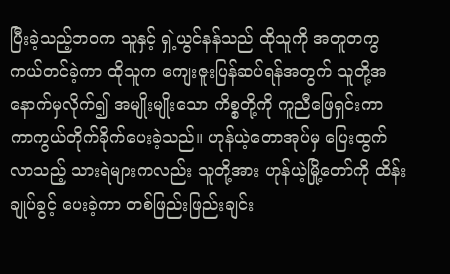ပြီးခဲ့သည့်ဘဝက သူနှင့် ရှဲ့ယွင်နန်သည် ထိုသူကို အတူတကွ ကယ်တင်ခဲ့ကာ ထိုသူက ကျေးဇူးပြန်ဆပ်ရန်အတွက် သူတို့အနောက်မှလိုက်၍ အမျိုးမျိုးသော ကိစ္စတို့ကို ကူညီဖြေရှင်းကာ ကာကွယ်တိုက်ခိုက်ပေးခဲ့သည်။ ဟုန်ယဲ့တောအုပ်မှ ပြေးထွက်လာသည့် သားရဲများကလည်း သူတို့အား ဟုန်ယဲ့မြို့တော်ကို ထိန်းချုပ်ခွင့် ပေးခဲ့ကာ တစ်ဖြည်းဖြည်းချင်း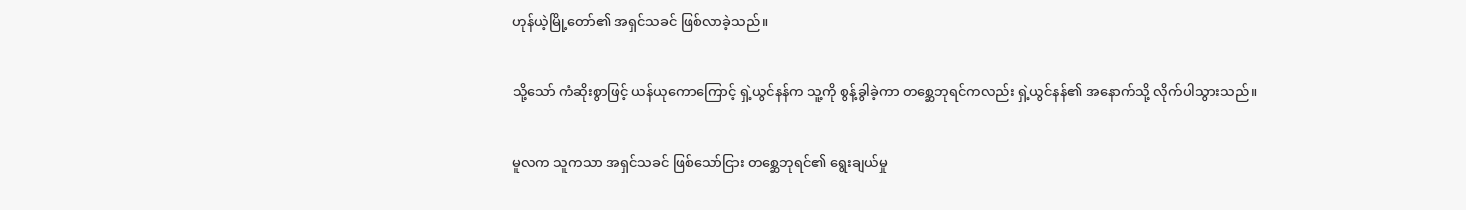ဟုန်ယဲ့မြို့တော်၏ အရှင်သခင် ဖြစ်လာခဲ့သည်။


သို့သော် ကံဆိုးစွာဖြင့် ယန်ယုကောကြောင့် ရှဲ့ယွင်နန်က သူ့ကို စွန့်ခွါခဲ့ကာ တစ္ဆေဘုရင်ကလည်း ရှဲ့ယွင်နန်၏ အနောက်သို့ လိုက်ပါသွားသည်။


မူလက သူကသာ အရှင်သခင် ဖြစ်သော်ငြား တစ္ဆေဘုရင်၏ ရွေးချယ်မှု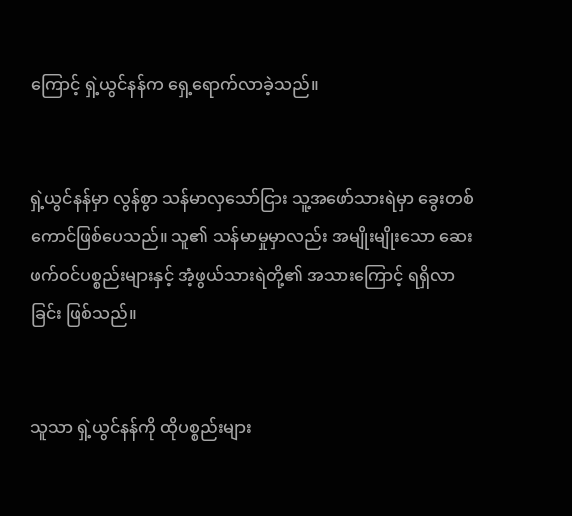ကြောင့် ရှဲ့ယွင်နန်က ရှေ့ရောက်လာခဲ့သည်။


ရှဲ့ယွင်နန်မှာ လွန်စွာ သန်မာလှသော်ငြား သူ့အဖော်သားရဲမှာ ခွေးတစ်ကောင်ဖြစ်ပေသည်။ သူ၏ သန်မာမှုမှာလည်း အမျိုးမျိုးသော ဆေးဖက်ဝင်ပစ္စည်းများနှင့် အံ့ဖွယ်သားရဲတို့၏ အသားကြောင့် ရရှိလာခြင်း ဖြစ်သည်။


သူသာ ရှဲ့ယွင်နန်ကို ထိုပစ္စည်းများ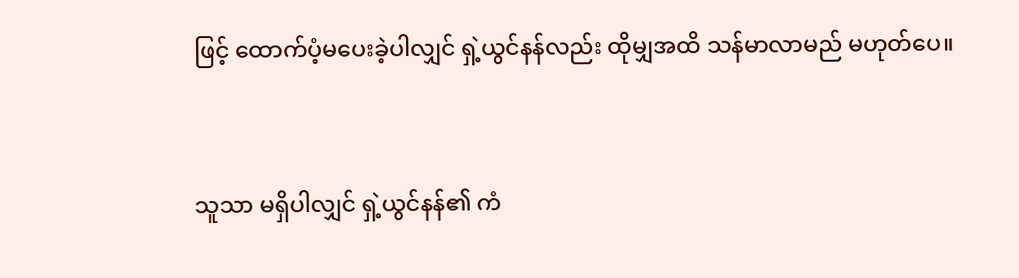ဖြင့် ထောက်ပံ့မပေးခဲ့ပါလျှင် ရှဲ့ယွင်နန်လည်း ထိုမျှအထိ သန်မာလာမည် မဟုတ်ပေ။


သူသာ မရှိပါလျှင် ရှဲ့ယွင်နန်၏ ကံ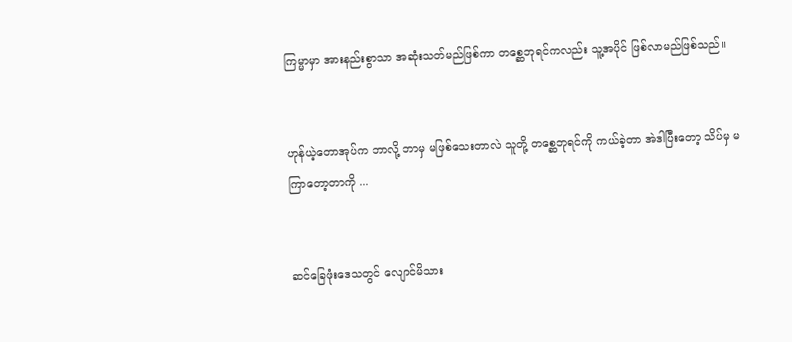ကြမ္မာမှာ အားနည်းစွာသာ အဆုံးသတ်မည်ဖြစ်ကာ တစ္ဆေဘုရင်ကလည်း သူ့အပိုင် ဖြစ်လာမည်ဖြစ်သည်။


ဟုန်ယဲ့တောအုပ်က ဘာလို့ ဘာမှ မဖြစ်သေးတာလဲ သူတို့ တစ္ဆေဘုရင်ကို ကယ်ခဲ့တာ အဲဒါပြီးတော့ သိပ်မှ မကြာတော့တာကို ...


ဆင်ခြေဖုံးဒေသတွင် လျောင်မိသား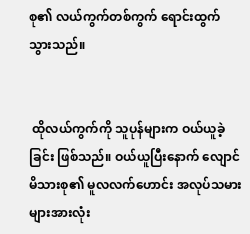စု၏ လယ်ကွက်တစ်ကွက် ရောင်းထွက်သွားသည်။


 ထိုလယ်ကွက်ကို သူပုန်များက ဝယ်ယူခဲ့ခြင်း ဖြစ်သည်။ ဝယ်ယူပြီးနောက် လျောင်မိသားစု၏ မူလလက်ဟောင်း အလုပ်သမားများအားလုံး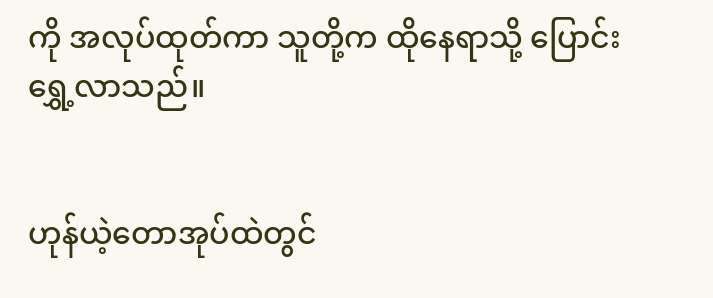ကို အလုပ်ထုတ်ကာ သူတို့က ထိုနေရာသို့ ပြောင်းရွှေ့လာသည်။


ဟုန်ယဲ့တောအုပ်ထဲတွင်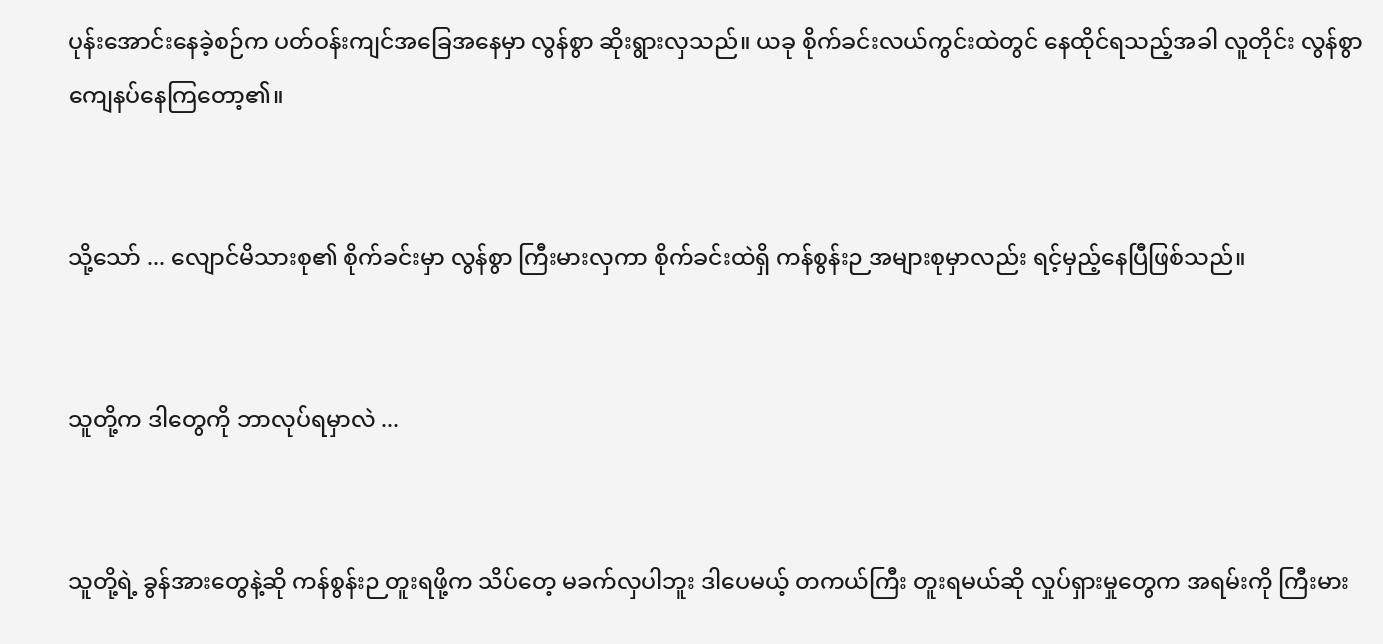ပုန်းအောင်းနေခဲ့စဉ်က ပတ်ဝန်းကျင်အခြေအနေမှာ လွန်စွာ ဆိုးရွားလှသည်။ ယခု စိုက်ခင်းလယ်ကွင်းထဲတွင် နေထိုင်ရသည့်အခါ လူတိုင်း လွန်စွာ ကျေနပ်နေကြတော့၏။


သို့သော် ... လျောင်မိသားစု၏ စိုက်ခင်းမှာ လွန်စွာ ကြီးမားလှကာ စိုက်ခင်းထဲရှိ ကန်စွန်းဉ အများစုမှာလည်း ရင့်မှည့်နေပြီဖြစ်သည်။


သူတို့က ဒါတွေကို ဘာလုပ်ရမှာလဲ ...


သူတို့ရဲ့ ခွန်အားတွေနဲ့ဆို ကန်စွန်းဉ တူးရဖို့က သိပ်တေ့ မခက်လှပါဘူး ဒါပေမယ့် တကယ်ကြီး တူးရမယ်ဆို လှုပ်ရှားမှုတွေက အရမ်းကို ကြီးမား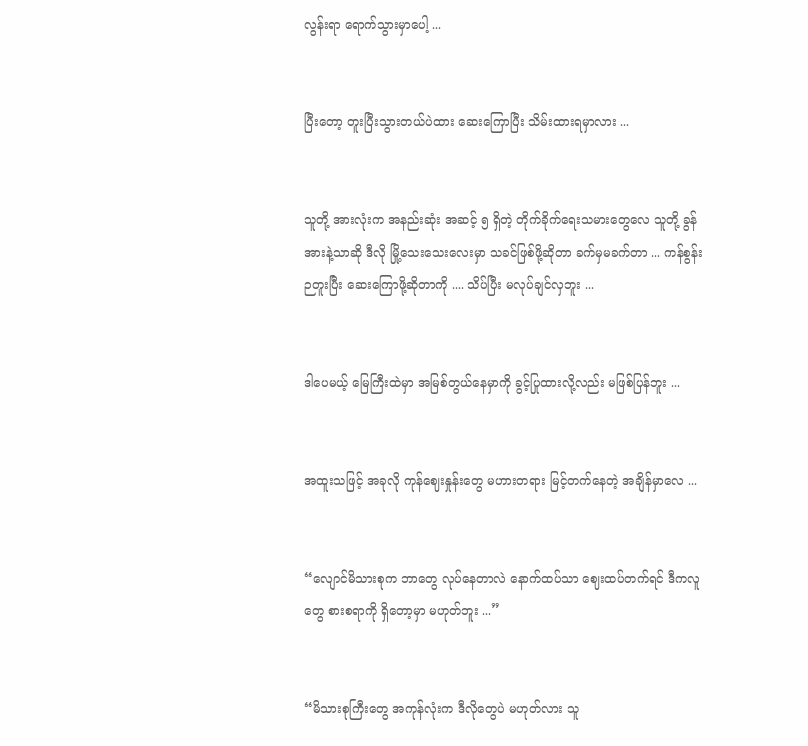လွန်းရာ ရောက်သွားမှာပေါ့ ...


ပြီးတော့ တူးပြီးသွားတယ်ပဲထား ဆေးကြောပြီး သိမ်းထားရမှာလား ...


သူတို့ အားလုံးက အနည်းဆုံး အဆင့် ၅ ရှိတဲ့ တိုက်ခိုက်ရေးသမားတွေလေ သူတို့ ခွန်အားနဲ့သာဆို ဒီလို မြို့သေးသေးလေးမှာ သခင်ဖြစ်ဖို့ဆိုတာ ခက်မှမခက်တာ ... ကန်စွန်းဉတူးပြီး ဆေးကြောဖို့ဆိုတာကို .... သိပ်ပြီး မလုပ်ချင်လှဘူး ...


ဒါပေမယ့် မြေကြီးထဲမှာ အမြစ်တွယ်နေမှာကို ခွင့်ပြုထားလို့လည်း မဖြစ်ပြန်ဘူး ...


အထူးသဖြင့် အခုလို ကုန်ဈေးနှုန်းတွေ မဟားတရား မြင့်တက်နေတဲ့ အချိန်မှာလေ ...


“လျောင်မိသားစုက ဘာတွေ လုပ်နေတာလဲ နောက်ထပ်သာ ဈေးထပ်တက်ရင် ဒီကလူတွေ စားစရာကို ရှိတော့မှာ မဟုတ်ဘူး ...”


“မိသားစုကြီးတွေ အကုန်လုံးက ဒီလိုတွေပဲ မဟုတ်လား သူ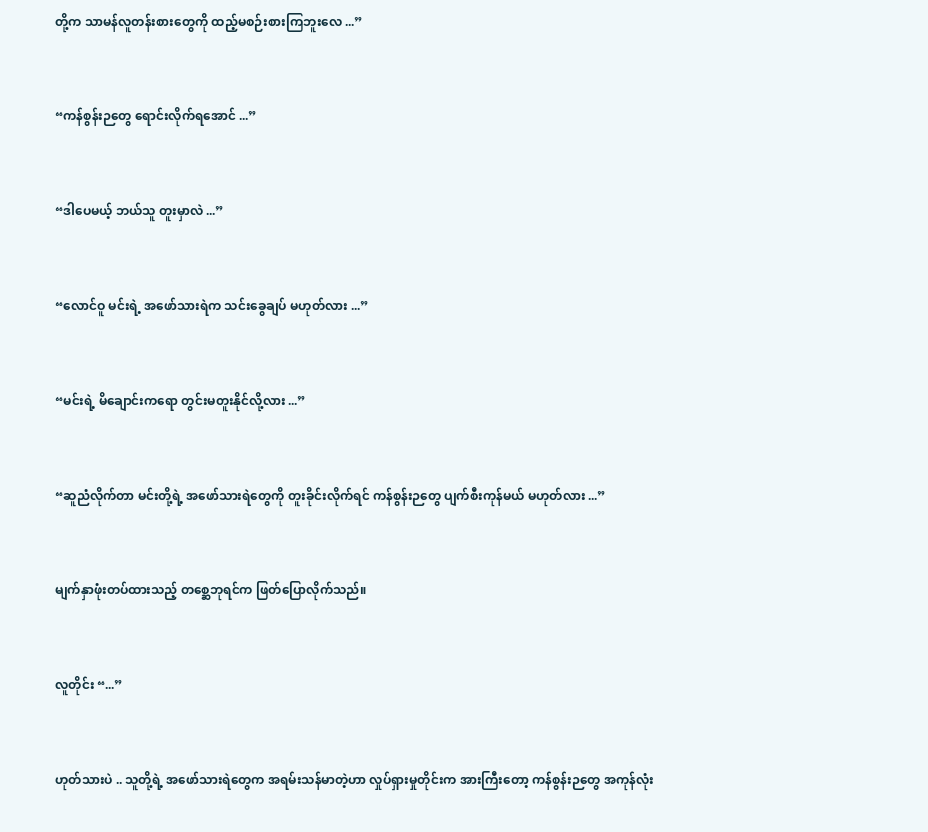တို့က သာမန်လူတန်းစားတွေကို ထည့်မစဉ်းစားကြဘူးလေ ...”


“ကန်စွန်းဉတွေ ရောင်းလိုက်ရအောင် ...”


“ဒါပေမယ့် ဘယ်သူ တူးမှာလဲ ...”


“လောင်ဝူ မင်းရဲ့ အဖော်သားရဲက သင်းခွေချပ် မဟုတ်လား ...”


“မင်းရဲ့ မိချောင်းကရော တွင်းမတူးနိုင်လို့လား ...”


“ဆူညံလိုက်တာ မင်းတို့ရဲ့ အဖော်သားရဲတွေကို တူးခိုင်းလိုက်ရင် ကန်စွန်းဉတွေ ပျက်စီးကုန်မယ် မဟုတ်လား ...”


မျက်နှာဖုံးတပ်ထားသည့် တစ္ဆေဘုရင်က ဖြတ်ပြောလိုက်သည်။


လူတိုင်း “...”


ဟုတ်သားပဲ .. သူတို့ရဲ့ အဖော်သားရဲတွေက အရမ်းသန်မာတဲ့ဟာ လှုပ်ရှားမှုတိုင်းက အားကြီးတော့ ကန်စွန်းဉတွေ အကုန်လုံး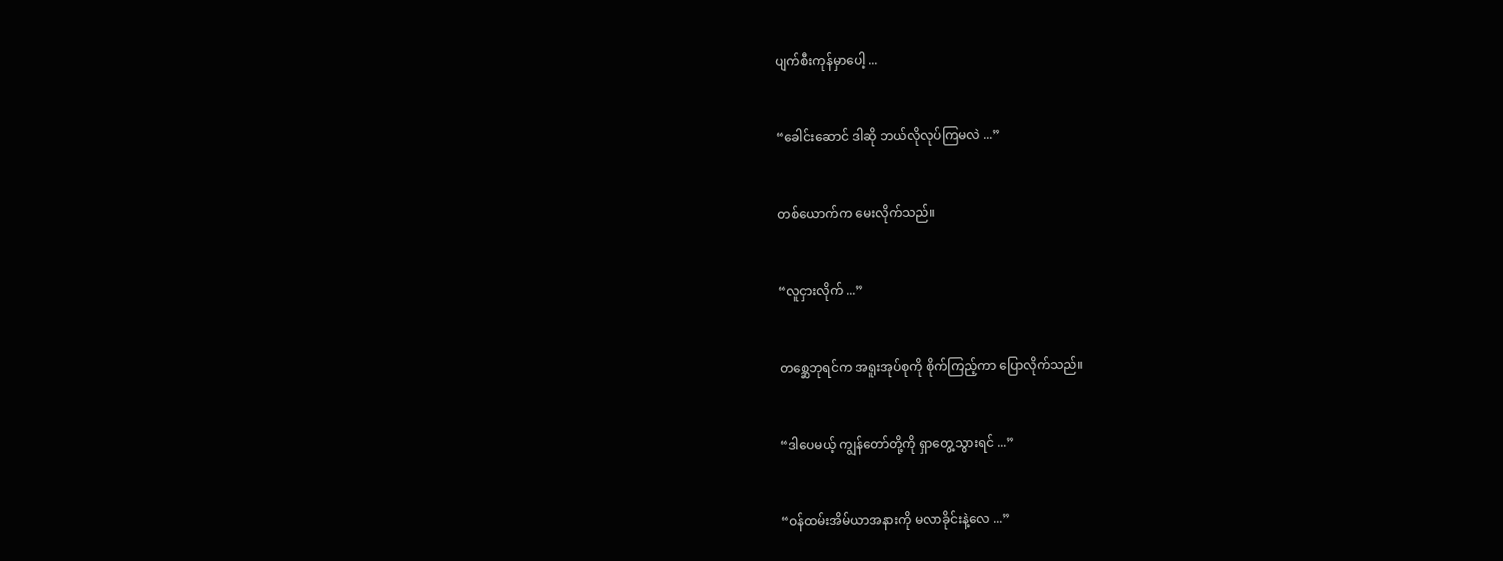ပျက်စီးကုန်မှာပေါ့ ...


“ခေါင်းဆောင် ဒါဆို ဘယ်လိုလုပ်ကြမလဲ ...”


တစ်ယောက်က မေးလိုက်သည်။


“လူငှားလိုက် ...”


တစ္ဆေဘုရင်က အရူးအုပ်စုကို စိုက်ကြည့်ကာ ပြောလိုက်သည်။


“ဒါပေမယ့် ကျွန်တော်တို့ကို ရှာတွေ့သွားရင် ...”


“ဝန်ထမ်းအိမ်ယာအနားကို မလာခိုင်းနဲ့လေ ...”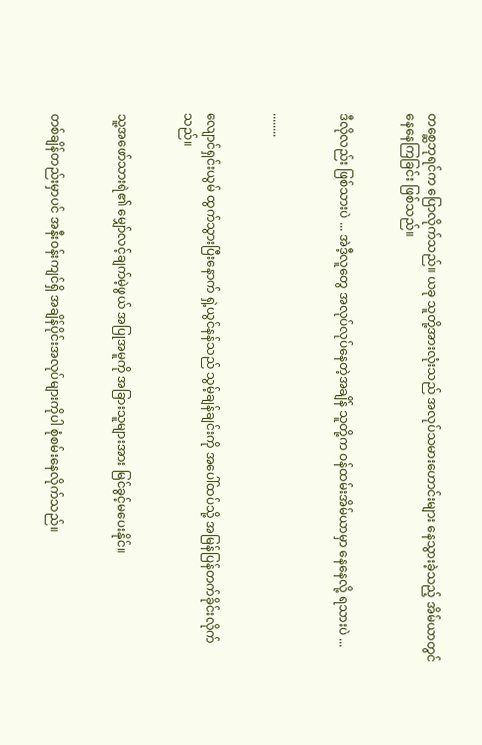တစ္ဆေဘုရင်က ပြောလိုက်သည်။ ယခု သူတို့အားလုံးသည် အလုပ်သမားဟောင်းများ နေသွားခဲ့သည့် အိမ်ယာတွင် နေနေကြခြင်း ဖြစ်သည်။


ဒီလိုလည်း ဖြစ်သားပဲ ... အဲဒီ့လူတွေ အလုပ်လုပ်နေတဲ့အချိန် သူတို့က ဝန်ထမ်းအိမ်ယာမှာ နေနေလို့ ရသားပဲ ...


........


လျောင်ရှင်းယွမ် ထွက်သွားပြီးနောက် ရှဲ့ယွင်နန်သည် သွမ့်ချန်ချင်းကို အပေါ်ထပ်သို့ အမြန်ပြန်တက်ခိုင်းလိုက်သည်။


သူ့အဖော်သားရဲ၏ မျှော်လင့်ချက်မဲ့ဖွယ် အပြုအမူကို အခြားသူများအား မြင်ခွင့်မပေးနိုင်။


တစ်ချိန်တည်းမှာပင် အနီးဝန်းကျင်ရှိ အချိန်ပိုင်းအလုပ်များကိုပါ စုံစမ်းနေလိုက်သည်။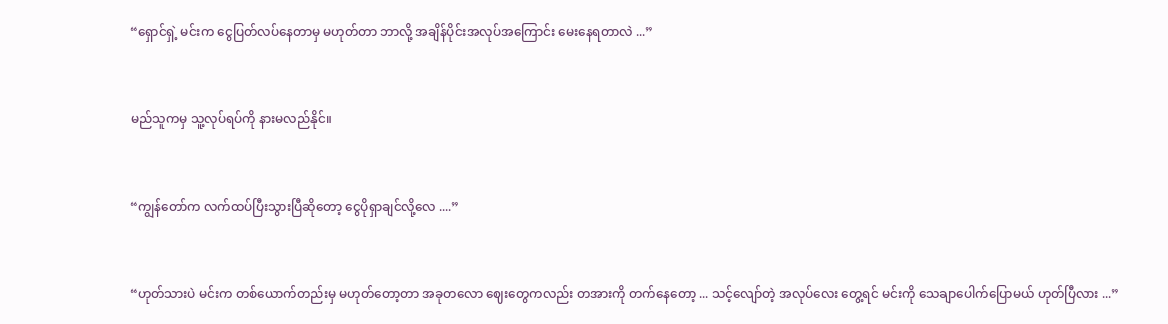“ရှောင်ရှဲ့ မင်းက ငွေပြတ်လပ်နေတာမှ မဟုတ်တာ ဘာလို့ အချိန်ပိုင်းအလုပ်အကြောင်း မေးနေရတာလဲ ...”


မည်သူကမှ သူ့လုပ်ရပ်ကို နားမလည်နိုင်။


“ကျွန်တော်က လက်ထပ်ပြီးသွားပြီဆိုတော့ ငွေပိုရှာချင်လို့လေ ....”


“ဟုတ်သားပဲ မင်းက တစ်ယောက်တည်းမှ မဟုတ်တော့တာ အခုတလော ဈေးတွေကလည်း တအားကို တက်နေတော့ ... သင့်လျော်တဲ့ အလုပ်လေး တွေ့ရင် မင်းကို သေချာပေါက်ပြောမယ် ဟုတ်ပြီလား ...”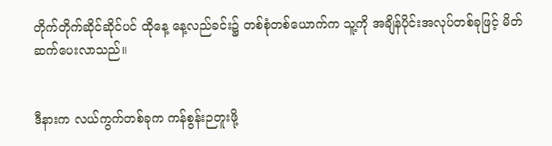တိုက်တိုက်ဆိုင်ဆိုင်ပင် ထိုနေ့ နေ့လည်ခင်း၌ တစ်စုံတစ်ယောက်က သူ့ကို အချိန်ပိုင်းအလုပ်တစ်ခုဖြင့် မိတ်ဆက်ပေးလာသည်။


ဒီနားက လယ်ကွက်တစ်ခုက ကန်စွန်းဉတူးဖို့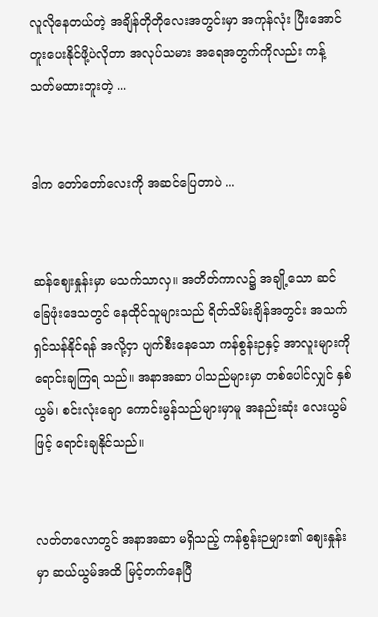လူလိုနေတယ်တဲ့ အချိန်တိုတိုလေးအတွင်းမှာ အကုန်လုံး ပြီးအောင် တူးပေးနိုင်ဖို့ပဲလိုတာ အလုပ်သမား အရေအတွက်ကိုလည်း ကန့်သတ်မထားဘူးတဲ့ ...


ဒါက တော်တော်လေးကို အဆင်ပြေတာပဲ ...


ဆန်ဈေးနှုန်းမှာ မသက်သာလှ။ အတိတ်ကာလ၌ အချို့သော ဆင်ခြေဖုံးဒေသတွင် နေထိုင်သူများသည် ရိတ်သိမ်းချိန်အတွင်း အသက်ရှင်သန်နိုင်ရန် အလို့ငှာ ပျက်စီးနေသော ကန်စွန်းဉနှင့် အာလူးများကို ရောင်းချကြရ သည်။ အနာအဆာ ပါသည်များမှာ တစ်ပေါင်လျှင် နှစ်ယွမ်၊ စင်းလုံးချော ကောင်းမွန်သည်များမှာမူ အနည်းဆုံး လေးယွမ်ဖြင့် ရောင်းချနိုင်သည်။


လတ်တလောတွင် အနာအဆာ မရှိသည့် ကန်စွန်းဉများ၏ ဈေးနှုန်းမှာ ဆယ်ယွမ်အထိ မြင့်တက်နေပြီ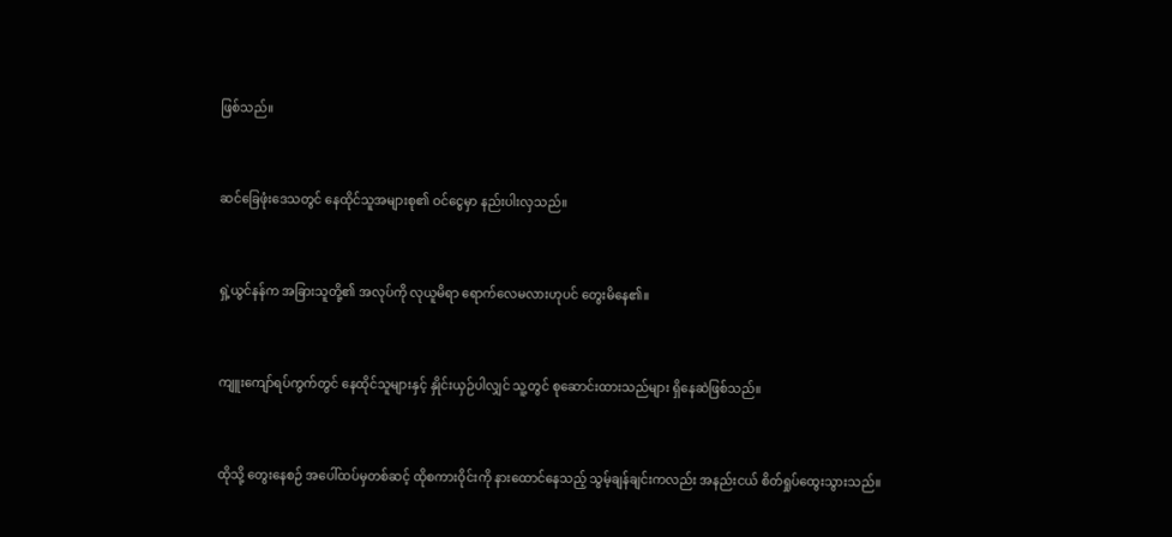ဖြစ်သည်။


ဆင်ခြေဖုံးဒေသတွင် နေထိုင်သူအများစု၏ ဝင်ငွေမှာ နည်းပါးလှသည်။


ရှဲ့ယွင်နန်က အခြားသူတို့၏ အလုပ်ကို လုယူမိရာ ရောက်လေမလားဟုပင် တွေးမိနေ၏။


ကျူးကျော်ရပ်ကွက်တွင် နေထိုင်သူများနှင့် နှိုင်းယှဉ်ပါလျှင် သူ့တွင် စုဆောင်းထားသည်များ ရှိနေဆဲဖြစ်သည်။


ထိုသို့ တွေးနေစဉ် အပေါ်ထပ်မှတစ်ဆင့် ထိုစကားဝိုင်းကို နားထောင်နေသည့် သွမ့်ချန်ချင်းကလည်း အနည်းငယ် စိတ်ရှုပ်ထွေးသွားသည်။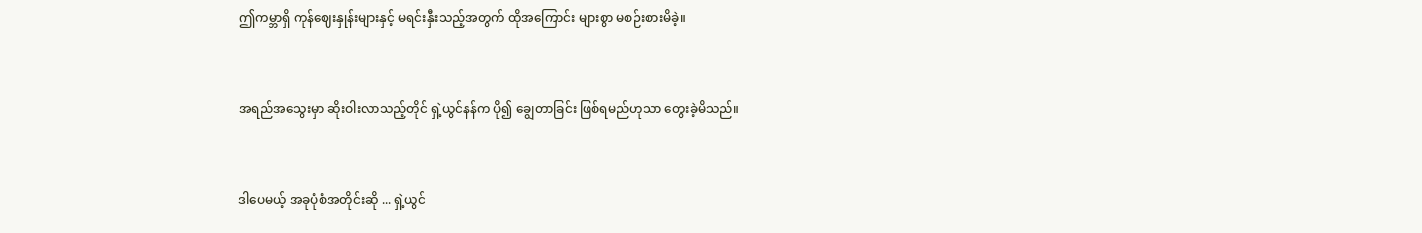ဤကမ္ဘာရှိ ကုန်ဈေးနှုန်းများနှင့် မရင်းနှီးသည့်အတွက် ထိုအကြောင်း များစွာ မစဉ်းစားမိခဲ့။


အရည်အသွေးမှာ ဆိုးဝါးလာသည့်တိုင် ရှဲ့ယွင်နန်က ပို၍ ချွေတာခြင်း ဖြစ်ရမည်ဟုသာ တွေးခဲ့မိသည်။


ဒါပေမယ့် အခုပုံစံအတိုင်းဆို ... ရှဲ့ယွင်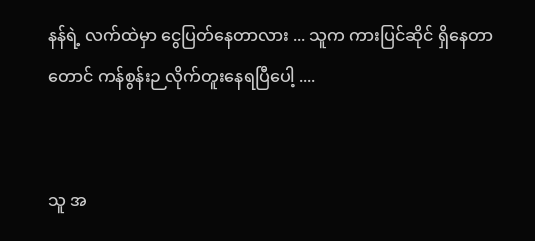နန်ရဲ့ လက်ထဲမှာ ငွေပြတ်နေတာလား ... သူက ကားပြင်ဆိုင် ရှိနေတာတောင် ကန်စွန်းဉ လိုက်တူးနေရပြီပေါ့ ....


သူ အ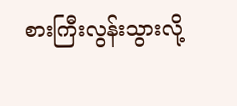စားကြီးလွန်းသွားလို့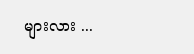များလား ...